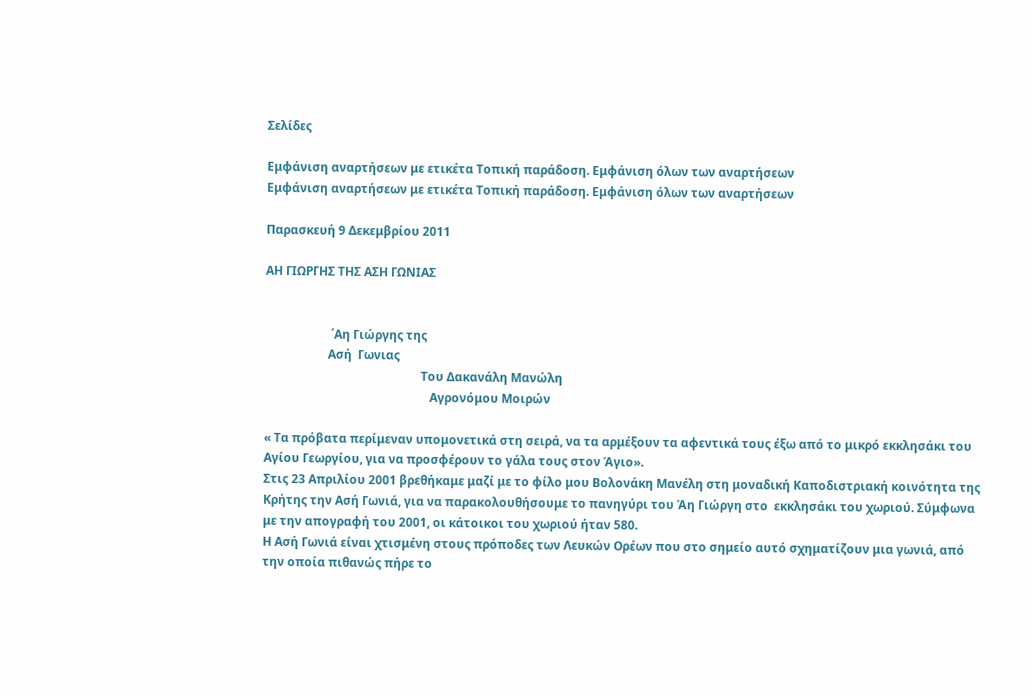Σελίδες

Εμφάνιση αναρτήσεων με ετικέτα Τοπική παράδοση. Εμφάνιση όλων των αναρτήσεων
Εμφάνιση αναρτήσεων με ετικέτα Τοπική παράδοση. Εμφάνιση όλων των αναρτήσεων

Παρασκευή 9 Δεκεμβρίου 2011

ΑΗ ΓΙΩΡΓΗΣ ΤΗΣ ΑΣΗ ΓΩΝΙΑΣ


                      ΄Αη Γιώργης της
                     Ασή  Γωνιας
                                                    Του Δακανάλη Μανώλη
                                                       Αγρονόμου Μοιρών

« Τα πρόβατα περίμεναν υπομονετικά στη σειρά, να τα αρμέξουν τα αφεντικά τους έξω από το μικρό εκκλησάκι του Αγίου Γεωργίου, για να προσφέρουν το γάλα τους στον Άγιο».
Στις 23 Απριλίου 2001 βρεθήκαμε μαζί με το φίλο μου Βολονάκη Μανέλη στη μοναδική Καποδιστριακή κοινότητα της Κρήτης την Ασή Γωνιά, για να παρακολουθήσουμε το πανηγύρι του Άη Γιώργη στο  εκκλησάκι του χωριού. Σύμφωνα με την απογραφή του 2001, οι κάτοικοι του χωριού ήταν 580.
Η Ασή Γωνιά είναι χτισμένη στους πρόποδες των Λευκών Ορέων που στο σημείο αυτό σχηματίζουν μια γωνιά, από την οποία πιθανώς πήρε το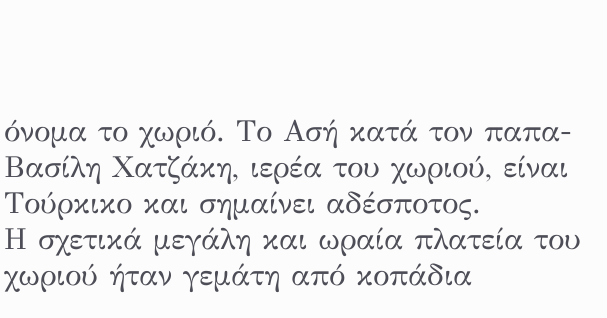όνομα το χωριό. Το Ασή κατά τον παπα-Βασίλη Χατζάκη, ιερέα του χωριού, είναι Τούρκικο και σημαίνει αδέσποτος.
Η σχετικά μεγάλη και ωραία πλατεία του χωριού ήταν γεμάτη από κοπάδια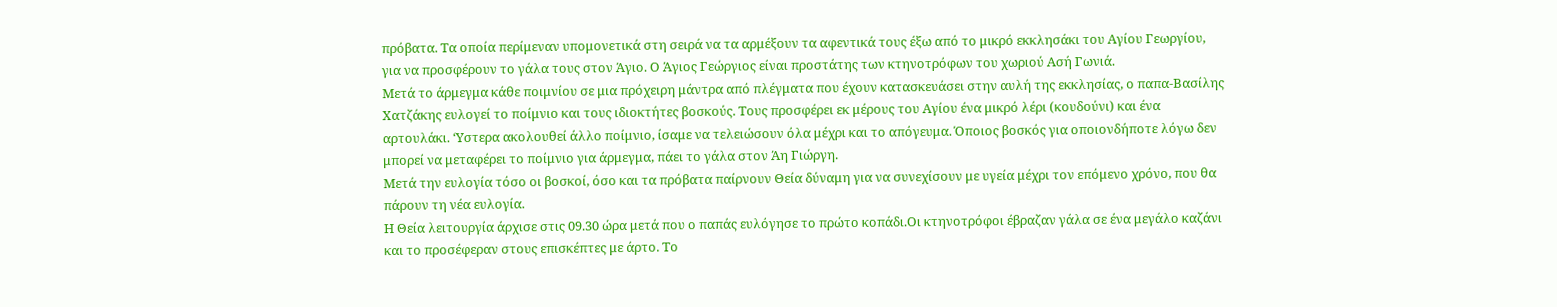πρόβατα. Τα οποία περίμεναν υπομονετικά στη σειρά να τα αρμέξουν τα αφεντικά τους έξω από το μικρό εκκλησάκι του Αγίου Γεωργίου, για να προσφέρουν το γάλα τους στον Άγιο. Ο Άγιος Γεώργιος είναι προστάτης των κτηνοτρόφων του χωριού Ασή Γωνιά.
Μετά το άρμεγμα κάθε ποιμνίου σε μια πρόχειρη μάντρα από πλέγματα που έχουν κατασκευάσει στην αυλή της εκκλησίας, ο παπα-Βασίλης Χατζάκης ευλογεί το ποίμνιο και τους ιδιοκτήτες βοσκούς. Τους προσφέρει εκ μέρους του Αγίου ένα μικρό λέρι (κουδούνι) και ένα αρτουλάκι. ‘Υστερα ακολουθεί άλλο ποίμνιο, ίσαμε να τελειώσουν όλα μέχρι και το απόγευμα. Όποιος βοσκός για οποιονδήποτε λόγω δεν μπορεί να μεταφέρει το ποίμνιο για άρμεγμα, πάει το γάλα στον Άη Γιώργη.
Μετά την ευλογία τόσο οι βοσκοί, όσο και τα πρόβατα παίρνουν Θεία δύναμη για να συνεχίσουν με υγεία μέχρι τον επόμενο χρόνο, που θα πάρουν τη νέα ευλογία.
Η Θεία λειτουργία άρχισε στις 09.30 ώρα μετά που ο παπάς ευλόγησε το πρώτο κοπάδι.Οι κτηνοτρόφοι έβραζαν γάλα σε ένα μεγάλο καζάνι και το προσέφεραν στους επισκέπτες με άρτο. Το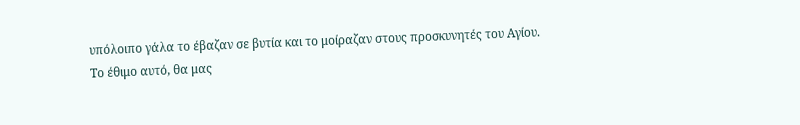υπόλοιπο γάλα το έβαζαν σε βυτία και το μοίραζαν στους προσκυνητές του Αγίου.
Το έθιμο αυτό, θα μας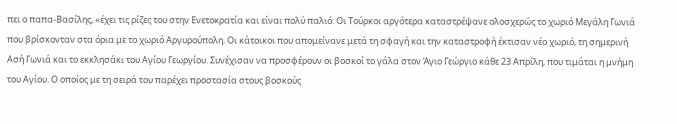πει ο παπα-Βασίλης, «έχει τις ρίζες του στην Ενετοκρατία και είναι πολύ παλιό. Οι Τούρκοι αργότερα καταστρέψανε ολοσχερώς το χωριό Μεγάλη Γωνιά που βρίσκονταν στα όρια με το χωριό Αργυρούπολη. Οι κάτοικοι που απομείνανε μετά τη σφαγή και την καταστροφή έκτισαν νέο χωριό, τη σημερινή Ασή Γωνιά και το εκκλησάκι του Αγίου Γεωργίου. Συνέχισαν να προσφέρουν οι βοσκοί το γάλα στον Άγιο Γεώργιο κάθε 23 Απρίλη, που τιμάται η μνήμη του Αγίου. Ο οποίος με τη σειρά του παρέχει προστασία στους βοσκούς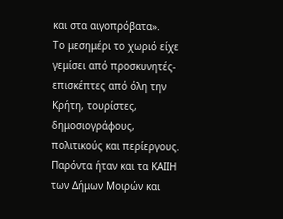και στα αιγοπρόβατα».
Το μεσημέρι το χωριό είχε γεμίσει από προσκυνητές-επισκέπτες από όλη την Κρήτη, τουρίστες, δημοσιογράφους, πολιτικούς και περίεργους. Παρόντα ήταν και τα ΚΑΙΙΗ των Δήμων Μοιρών και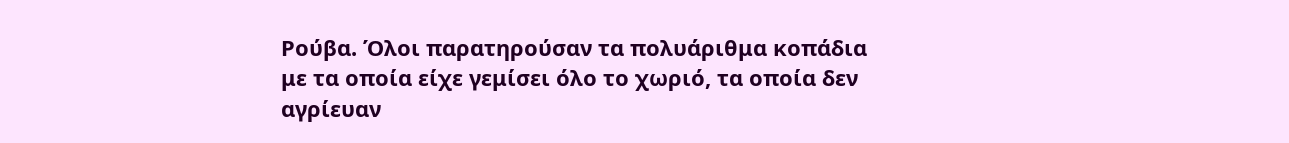Ρούβα. Όλοι παρατηρούσαν τα πολυάριθμα κοπάδια με τα οποία είχε γεμίσει όλο το χωριό, τα οποία δεν αγρίευαν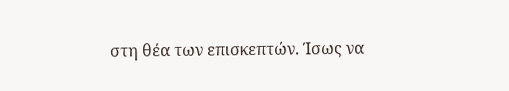στη θέα των επισκεπτών. Ίσως να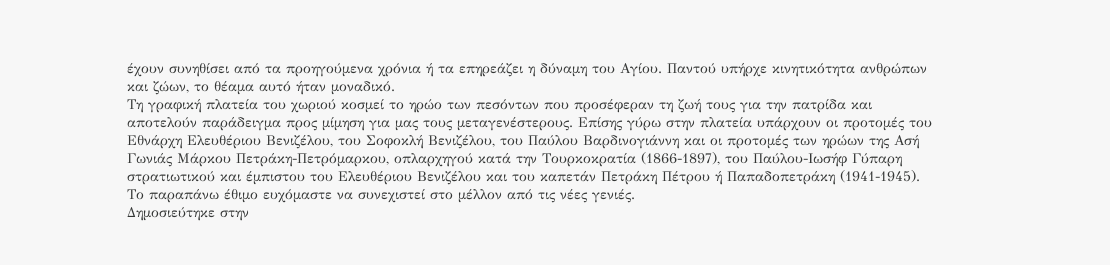έχουν συνηθίσει από τα προηγούμενα χρόνια ή τα επηρεάζει η δύναμη του Αγίου. Παντού υπήρχε κινητικότητα ανθρώπων και ζώων, το θέαμα αυτό ήταν μοναδικό.
Τη γραφική πλατεία του χωριού κοσμεί το ηρώο των πεσόντων που προσέφεραν τη ζωή τους για την πατρίδα και αποτελούν παράδειγμα προς μίμηση για μας τους μεταγενέστερους. Επίσης γύρω στην πλατεία υπάρχουν οι προτομές του Εθνάρχη Ελευθέριου Βενιζέλου, του Σοφοκλή Βενιζέλου, του Παύλου Βαρδινογιάννη και οι προτομές των ηρώων της Ασή Γωνιάς Μάρκου Πετράκη-Πετρόμαρκου, οπλαρχηγού κατά την Τουρκοκρατία (1866-1897), του Παύλου-Ιωσήφ Γύπαρη στρατιωτικού και έμπιστου του Ελευθέριου Βενιζέλου και του καπετάν Πετράκη Πέτρου ή Παπαδοπετράκη (1941-1945).
Το παραπάνω έθιμο ευχόμαστε να συνεχιστεί στο μέλλον από τις νέες γενιές.
Δημοσιεύτηκε στην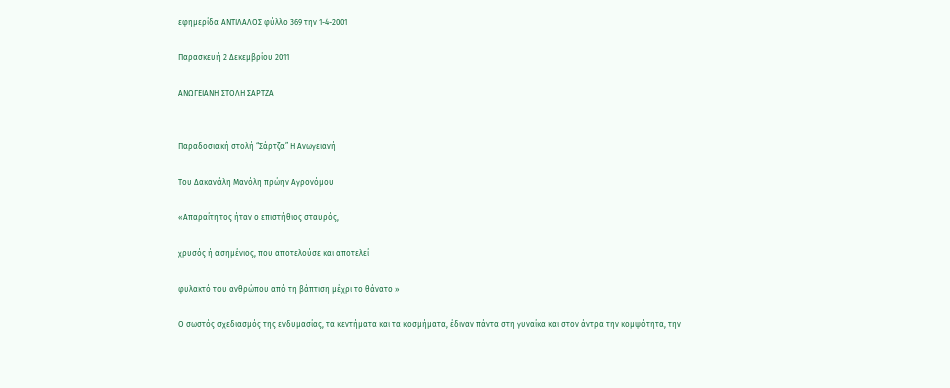εφημερίδα ΑΝΤΙΛΑΛΟΣ φύλλο 369 την 1-4-2001

Παρασκευή 2 Δεκεμβρίου 2011

ΑΝΩΓΕΙΑΝΗ ΣΤΟΛΗ ΣΑΡΤΖΑ


Παραδοσιακή στολή “Σάρτζα” Η Aνωγειανή

Του Δακανάλη Μανόλη πρώην Αγρονόμου

«Απαραίτητος ήταν ο επιστήθιος σταυρός,

χρυσός ή ασημένιος, που αποτελούσε και αποτελεί

φυλακτό του ανθρώπου από τη βάπτιση μέχρι το θάνατο »

Ο σωστός σχεδιασμός της ενδυμασίας, τα κεντήματα και τα κοσμήματα, έδιναν πάντα στη γυναίκα και στον άντρα την κομψότητα, την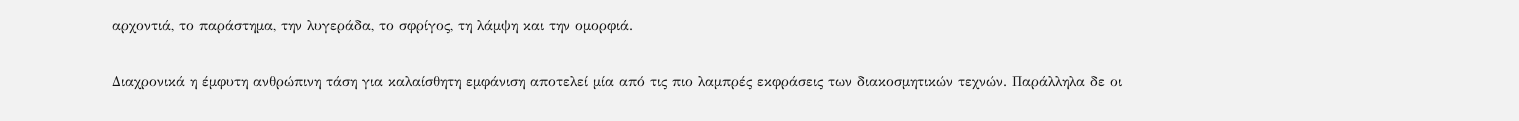αρχοντιά, το παράστημα, την λυγεράδα, το σφρίγος, τη λάμψη και την ομορφιά.

Διαχρονικά η έμφυτη ανθρώπινη τάση για καλαίσθητη εμφάνιση αποτελεί μία από τις πιο λαμπρές εκφράσεις των διακοσμητικών τεχνών. Παράλληλα δε οι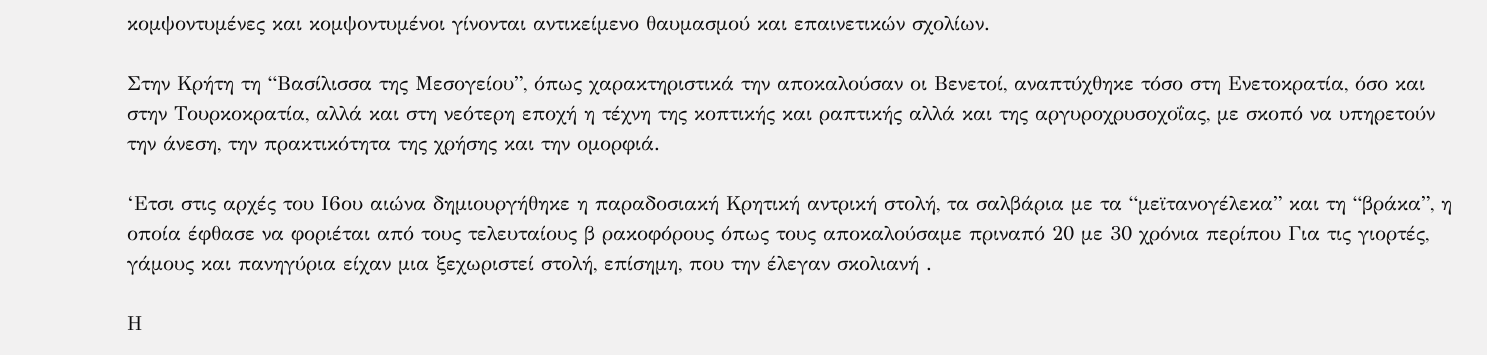κομψοντυμένες και κομψοντυμένοι γίνονται αντικείμενο θαυμασμού και επαινετικών σχολίων.

Στην Κρήτη τη “Βασίλισσα της Μεσογείου”, όπως χαρακτηριστικά την αποκαλούσαν οι Βενετοί, αναπτύχθηκε τόσο στη Ενετοκρατία, όσο και στην Τουρκοκρατία, αλλά και στη νεότερη εποχή η τέχνη της κοπτικής και ραπτικής αλλά και της αργυροχρυσοχοΐας, με σκοπό να υπηρετούν την άνεση, την πρακτικότητα της χρήσης και την ομορφιά.

‘Ετσι στις αρχές του Ι6ου αιώνα δημιουργήθηκε η παραδοσιακή Κρητική αντρική στολή, τα σαλβάρια με τα “μεϊτανογέλεκα” και τη “βράκα”, η οποία έφθασε να φοριέται από τους τελευταίους β ρακοφόρους όπως τους αποκαλούσαμε πριναπό 20 με 30 χρόνια περίπου Για τις γιορτές, γάμους και πανηγύρια είχαν μια ξεχωριστεί στολή, επίσημη, που την έλεγαν σκολιανή .

Η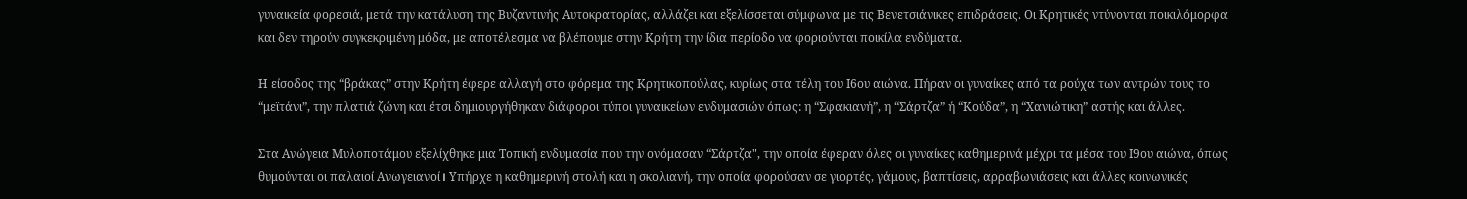γυναικεία φορεσιά, μετά την κατάλυση της Βυζαντινής Αυτοκρατορίας, αλλάζει και εξελίσσεται σύμφωνα με τις Βενετσιάνικες επιδράσεις. Οι Κρητικές ντύνονται ποικιλόμορφα και δεν τηρούν συγκεκριμένη μόδα, με αποτέλεσμα να βλέπουμε στην Κρήτη την ίδια περίοδο να φοριούνται ποικίλα ενδύματα.

Η είσοδος της “βράκας” στην Κρήτη έφερε αλλαγή στο φόρεμα της Κρητικοπούλας, κυρίως στα τέλη του Ι6ου αιώνα. Πήραν οι γυναίκες από τα ρούχα των αντρών τους το “μεϊτάνι”, την πλατιά ζώνη και έτσι δημιουργήθηκαν διάφοροι τύποι γυναικείων ενδυμασιών όπως: η “Σφακιανή”, η “Σάρτζα” ή “Κούδα”, η “Χανιώτικη” αστής και άλλες.

Στα Ανώγεια Μυλοποτάμου εξελίχθηκε μια Τοπική ενδυμασία που την ονόμασαν “Σάρτζα", την οποία έφεραν όλες οι γυναίκες καθημερινά μέχρι τα μέσα του Ι9ου αιώνα, όπως θυμούνται οι παλαιοί Ανωγειανοί। Υπήρχε η καθημερινή στολή και η σκολιανή, την οποία φορούσαν σε γιορτές, γάμους, βαπτίσεις, αρραβωνιάσεις και άλλες κοινωνικές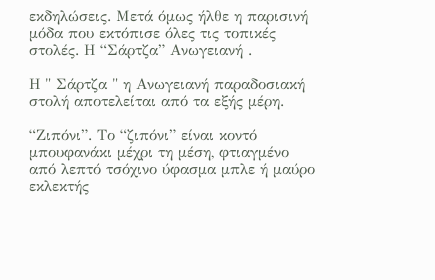εκδηλώσεις. Μετά όμως ήλθε η παρισινή μόδα που εκτόπισε όλες τις τοπικές στολές. Η “Σάρτζα” Ανωγειανή .

Η " Σάρτζα " η Ανωγειανή παραδοσιακή στολή αποτελείται από τα εξής μέρη.

“Ζιπόνι”. Το “ζιπόνι” είναι κοντό μπουφανάκι μέχρι τη μέση, φτιαγμένο από λεπτό τσόχινο ύφασμα μπλε ή μαύρο εκλεκτής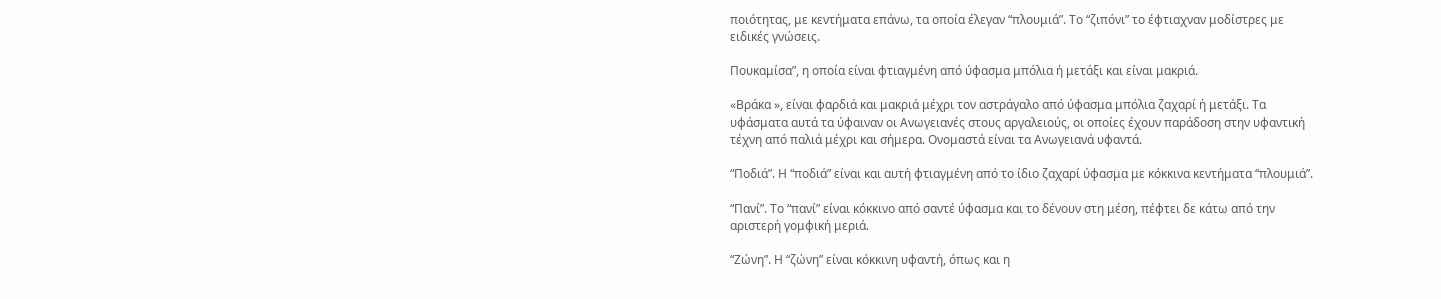ποιότητας, με κεντήματα επάνω, τα οποία έλεγαν “πλουμιά”. Το “ζιπόνι” το έφτιαχναν μοδίστρες με ειδικές γνώσεις.

Πουκαμίσα”, η οποία είναι φτιαγμένη από ύφασμα μπόλια ή μετάξι και είναι μακριά.

«Βράκα », είναι φαρδιά και μακριά μέχρι τον αστράγαλο από ύφασμα μπόλια ζαχαρί ή μετάξι. Τα υφάσματα αυτά τα ύφαιναν οι Ανωγειανές στους αργαλειούς, οι οποίες έχουν παράδοση στην υφαντική τέχνη από παλιά μέχρι και σήμερα. Ονομαστά είναι τα Ανωγειανά υφαντά.

“Ποδιά”. Η “ποδιά” είναι και αυτή φτιαγμένη από το ίδιο ζαχαρί ύφασμα με κόκκινα κεντήματα “πλουμιά”.

“Πανί”. Το “πανί” είναι κόκκινο από σαντέ ύφασμα και το δένουν στη μέση, πέφτει δε κάτω από την αριστερή γομφική μεριά.

“Ζώνη”. Η “ζώνη” είναι κόκκινη υφαντή, όπως και η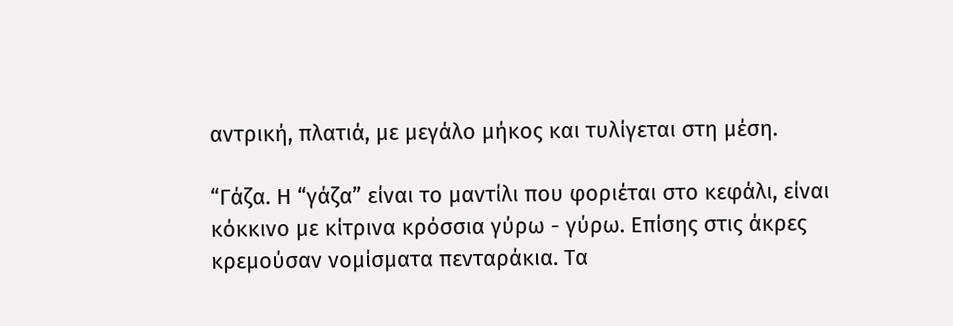αντρική, πλατιά, με μεγάλο μήκος και τυλίγεται στη μέση.

“Γάζα. Η “γάζα” είναι το μαντίλι που φοριέται στο κεφάλι, είναι κόκκινο με κίτρινα κρόσσια γύρω - γύρω. Επίσης στις άκρες κρεμούσαν νομίσματα πενταράκια. Τα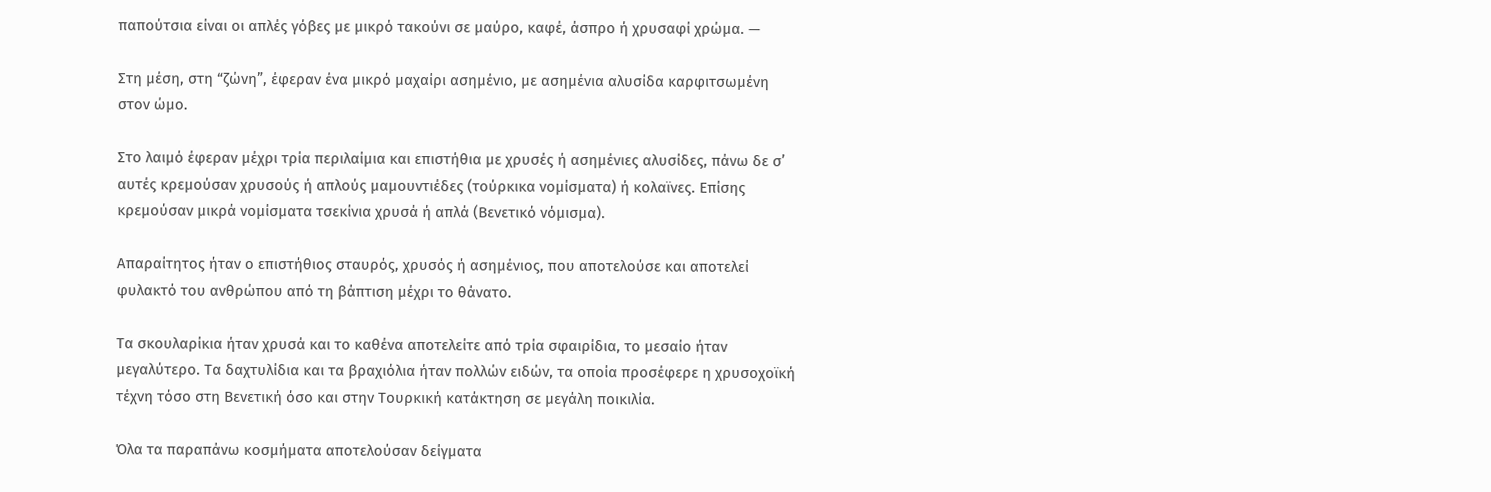παπούτσια είναι οι απλές γόβες με μικρό τακούνι σε μαύρο, καφέ, άσπρο ή χρυσαφί χρώμα. —

Στη μέση, στη “ζώνη”, έφεραν ένα μικρό μαχαίρι ασημένιο, με ασημένια αλυσίδα καρφιτσωμένη στον ώμο.

Στο λαιμό έφεραν μέχρι τρία περιλαίμια και επιστήθια με χρυσές ή ασημένιες αλυσίδες, πάνω δε σ’ αυτές κρεμούσαν χρυσούς ή απλούς μαμουντιέδες (τούρκικα νομίσματα) ή κολαϊνες. Επίσης κρεμούσαν μικρά νομίσματα τσεκίνια χρυσά ή απλά (Βενετικό νόμισμα).

Απαραίτητος ήταν ο επιστήθιος σταυρός, χρυσός ή ασημένιος, που αποτελούσε και αποτελεί φυλακτό του ανθρώπου από τη βάπτιση μέχρι το θάνατο.

Τα σκουλαρίκια ήταν χρυσά και το καθένα αποτελείτε από τρία σφαιρίδια, το μεσαίο ήταν μεγαλύτερο. Τα δαχτυλίδια και τα βραχιόλια ήταν πολλών ειδών, τα οποία προσέφερε η χρυσοχοϊκή τέχνη τόσο στη Βενετική όσο και στην Τουρκική κατάκτηση σε μεγάλη ποικιλία.

Όλα τα παραπάνω κοσμήματα αποτελούσαν δείγματα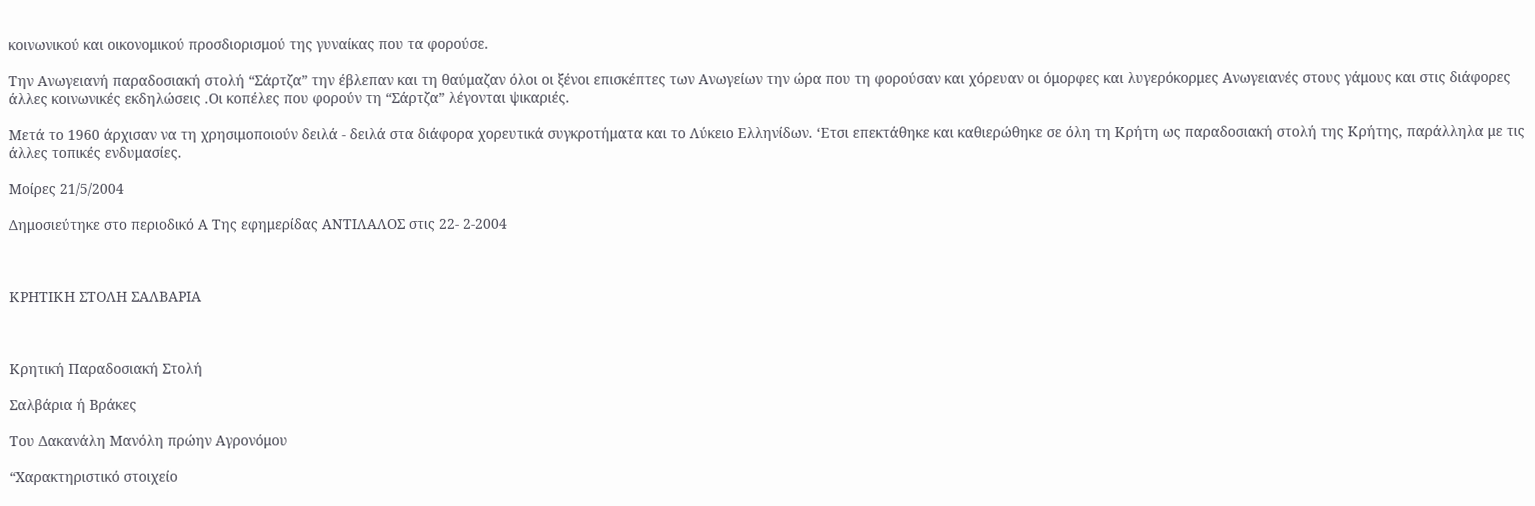κοινωνικού και οικονομικού προσδιορισμού της γυναίκας που τα φορούσε.

Την Ανωγειανή παραδοσιακή στολή “Σάρτζα” την έβλεπαν και τη θαύμαζαν όλοι οι ξένοι επισκέπτες των Ανωγείων την ώρα που τη φορούσαν και χόρευαν οι όμορφες και λυγερόκορμες Ανωγειανές στους γάμους και στις διάφορες άλλες κοινωνικές εκδηλώσεις .Οι κοπέλες που φορούν τη “Σάρτζα” λέγονται ψικαριές.

Μετά το 1960 άρχισαν να τη χρησιμοποιούν δειλά - δειλά στα διάφορα χορευτικά συγκροτήματα και το Λύκειο Ελληνίδων. ‘Ετσι επεκτάθηκε και καθιερώθηκε σε όλη τη Κρήτη ως παραδοσιακή στολή της Κρήτης, παράλληλα με τις άλλες τοπικές ενδυμασίες.

Μοίρες 21/5/2004

Δημοσιεύτηκε στο περιοδικό Α Της εφημερίδας ΑΝΤΙΛΑΛΟΣ στις 22- 2-2004



ΚΡΗΤΙΚΗ ΣΤΟΛΗ ΣΑΛΒΑΡΙΑ



Κρητική Παραδοσιακή Στολή

Σαλβάρια ή Βράκες

Του Δακανάλη Μανόλη πρώην Αγρονόμου

“Χαρακτηριστικό στοιχείο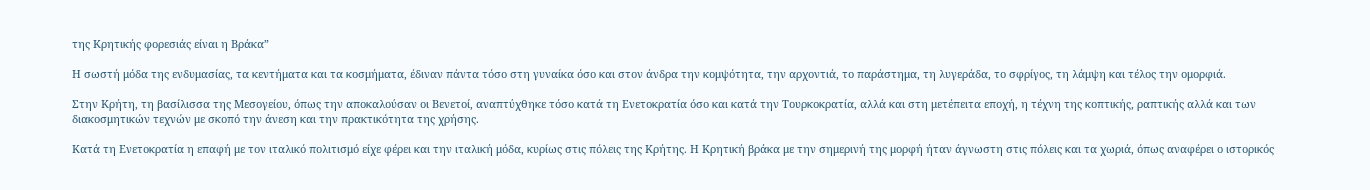της Κρητικής φορεσιάς είναι η Βράκα”

Η σωστή μόδα της ενδυμασίας, τα κεντήματα και τα κοσμήματα, έδιναν πάντα τόσο στη γυναίκα όσο και στον άνδρα την κομψότητα, την αρχοντιά, το παράστημα, τη λυγεράδα, το σφρίγος, τη λάμψη και τέλος την ομορφιά.

Στην Κρήτη, τη βασίλισσα της Μεσογείου, όπως την αποκαλούσαν οι Βενετοί, αναπτύχθηκε τόσο κατά τη Ενετοκρατία όσο και κατά την Τουρκοκρατία, αλλά και στη μετέπειτα εποχή, η τέχνη της κοπτικής, ραπτικής αλλά και των διακοσμητικών τεχνών με σκοπό την άνεση και την πρακτικότητα της χρήσης.

Κατά τη Ενετοκρατία η επαφή με τον ιταλικό πολιτισμό είχε φέρει και την ιταλική μόδα, κυρίως στις πόλεις της Κρήτης. Η Κρητική βράκα με την σημερινή της μορφή ήταν άγνωστη στις πόλεις και τα χωριά, όπως αναφέρει ο ιστορικός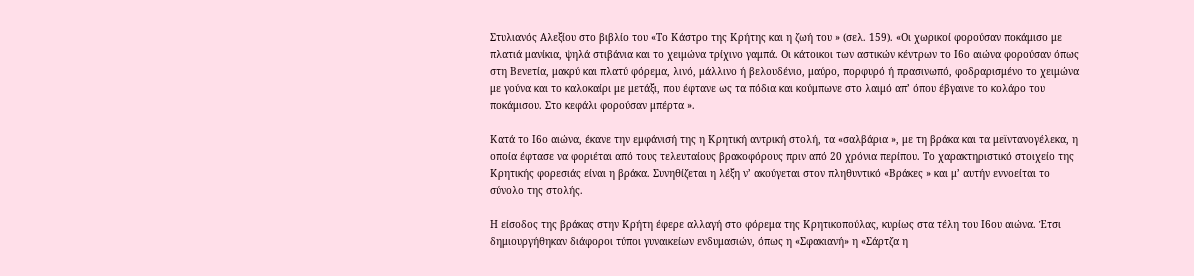Στυλιανός Αλεξίου στο βιβλίο του «Το Κάστρο της Κρήτης και η ζωή του » (σελ. 159). «Οι χωρικοί φορούσαν ποκάμισο με πλατιά μανίκια, ψηλά στιβάνια και το χειμώνα τρίχινο γαμπά. Οι κάτοικοι των αστικών κέντρων το Ι6ο αιώνα φορούσαν όπως στη Βενετία, μακρύ και πλατύ φόρεμα, λινό, μάλλινο ή βελουδένιο, μαύρο, πορφυρό ή πρασινωπό, φοδραρισμένο το χειμώνα με γούνα και το καλοκαίρι με μετάξι, που έφτανε ως τα πόδια και κούμπωνε στο λαιμό απ’ όπου έβγαινε το κολάρο του ποκάμισου. Στο κεφάλι φορούσαν μπέρτα ».

Κατά το Ι6ο αιώνα, έκανε την εμφάνισή της η Κρητική αντρική στολή, τα «σαλβάρια », με τη βράκα και τα μεϊντανογέλεκα, η οποία έφτασε να φοριέται από τους τελευταίους βρακοφόρους πριν από 20 χρόνια περίπου. Το χαρακτηριστικό στοιχείο της Κρητικής φορεσιάς είναι η βράκα. Συνηθίζεται η λέξη ν’ ακούγεται στον πληθυντικό «Βράκες » και μ’ αυτήν εννοείται το σύνολο της στολής.

Η είσοδος της βράκας στην Κρήτη έφερε αλλαγή στο φόρεμα της Κρητικοπούλας, κυρίως στα τέλη του Ι6ου αιώνα. Έτσι δημιουργήθηκαν διάφοροι τύποι γυναικείων ενδυμασιών, όπως η «Σφακιανή» η «Σάρτζα η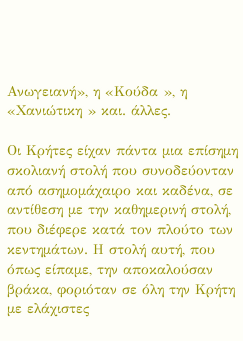Ανωγειανή», η «Κούδα », η «Χανιώτικη » και. άλλες.

Οι Κρήτες είχαν πάντα μια επίσημη σκολιανή στολή που συνοδεύονταν από ασημομάχαιρο και καδένα, σε αντίθεση με την καθημερινή στολή, που διέφερε κατά τον πλούτο των κεντημάτων. Η στολή αυτή, που όπως είπαμε, την αποκαλούσαν βράκα, φοριόταν σε όλη την Κρήτη με ελάχιστες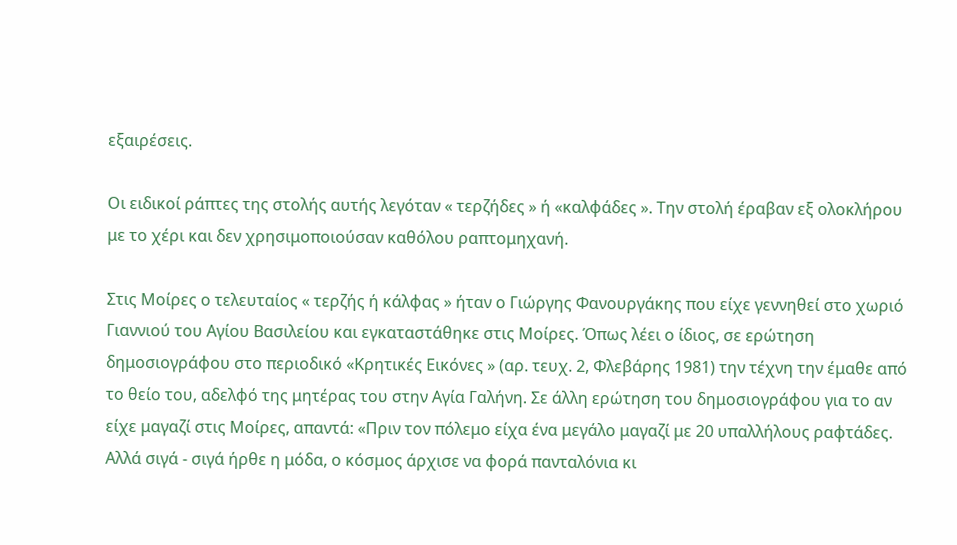εξαιρέσεις.

Οι ειδικοί ράπτες της στολής αυτής λεγόταν « τερζήδες » ή «καλφάδες ». Την στολή έραβαν εξ ολοκλήρου με το χέρι και δεν χρησιμοποιούσαν καθόλου ραπτομηχανή.

Στις Μοίρες ο τελευταίος « τερζής ή κάλφας » ήταν ο Γιώργης Φανουργάκης που είχε γεννηθεί στο χωριό Γιαννιού του Αγίου Βασιλείου και εγκαταστάθηκε στις Μοίρες. Όπως λέει ο ίδιος, σε ερώτηση δημοσιογράφου στο περιοδικό «Κρητικές Εικόνες » (αρ. τευχ. 2, Φλεβάρης 1981) την τέχνη την έμαθε από το θείο του, αδελφό της μητέρας του στην Αγία Γαλήνη. Σε άλλη ερώτηση του δημοσιογράφου για το αν είχε μαγαζί στις Μοίρες, απαντά: «Πριν τον πόλεμο είχα ένα μεγάλο μαγαζί με 20 υπαλλήλους ραφτάδες. Αλλά σιγά - σιγά ήρθε η μόδα, ο κόσμος άρχισε να φορά πανταλόνια κι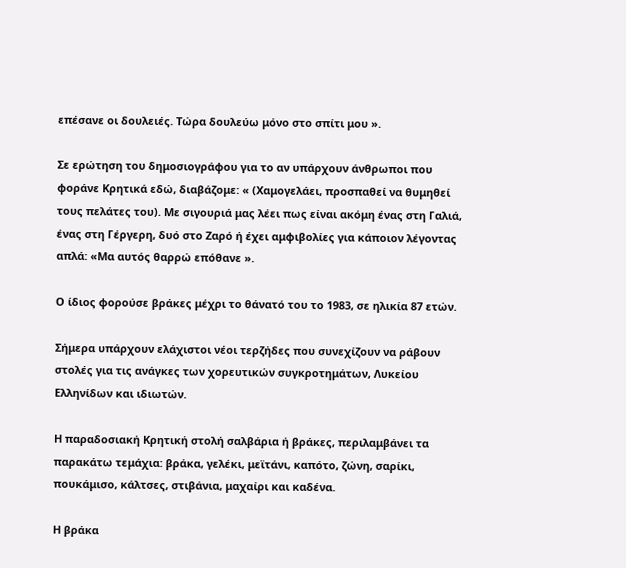επέσανε οι δουλειές. Τώρα δουλεύω μόνο στο σπίτι μου ».

Σε ερώτηση του δημοσιογράφου για το αν υπάρχουν άνθρωποι που φοράνε Κρητικά εδώ, διαβάζομε: « (Χαμογελάει, προσπαθεί να θυμηθεί τους πελάτες του). Με σιγουριά μας λέει πως είναι ακόμη ένας στη Γαλιά, ένας στη Γέργερη, δυό στο Ζαρό ή έχει αμφιβολίες για κάποιον λέγοντας απλά: «Μα αυτός θαρρώ επόθανε ».

Ο ίδιος φορούσε βράκες μέχρι το θάνατό του το 1983, σε ηλικία 87 ετών.

Σήμερα υπάρχουν ελάχιστοι νέοι τερζήδες που συνεχίζουν να ράβουν στολές για τις ανάγκες των χορευτικών συγκροτημάτων, Λυκείου Ελληνίδων και ιδιωτών.

Η παραδοσιακή Κρητική στολή σαλβάρια ή βράκες, περιλαμβάνει τα παρακάτω τεμάχια: βράκα, γελέκι, μεϊτάνι, καπότο, ζώνη, σαρίκι, πουκάμισο, κάλτσες, στιβάνια, μαχαίρι και καδένα.

Η βράκα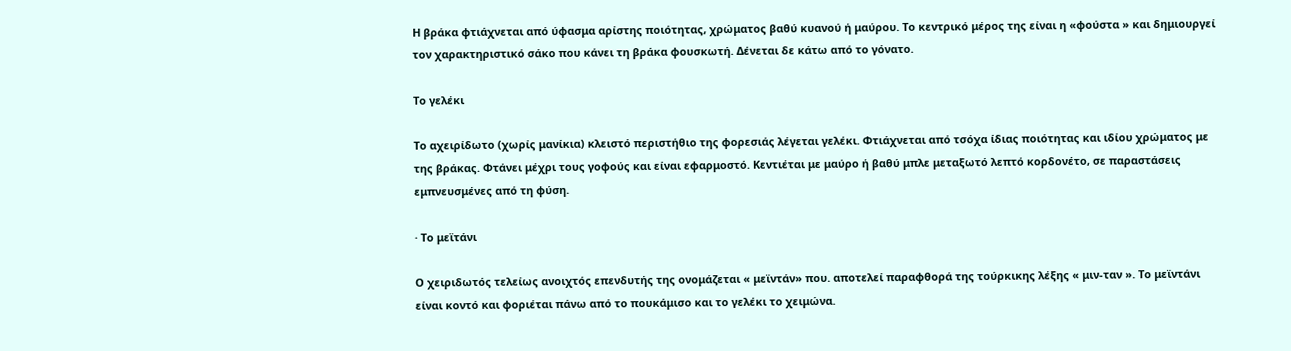Η βράκα φτιάχνεται από ύφασμα αρίστης ποιότητας, χρώματος βαθύ κυανού ή μαύρου. Το κεντρικό μέρος της είναι η «φούστα » και δημιουργεί τον χαρακτηριστικό σάκο που κάνει τη βράκα φουσκωτή. Δένεται δε κάτω από το γόνατο.

Το γελέκι

Το αχειρίδωτο (χωρίς μανίκια) κλειστό περιστήθιο της φορεσιάς λέγεται γελέκι. Φτιάχνεται από τσόχα ίδιας ποιότητας και ιδίου χρώματος με της βράκας. Φτάνει μέχρι τους γοφούς και είναι εφαρμοστό. Κεντιέται με μαύρο ή βαθύ μπλε μεταξωτό λεπτό κορδονέτο, σε παραστάσεις εμπνευσμένες από τη φύση.

· Το μεϊτάνι

Ο χειριδωτός τελείως ανοιχτός επενδυτής της ονομάζεται « μεϊντάν» που. αποτελεί παραφθορά της τούρκικης λέξης « μιν-ταν ». Το μεϊντάνι είναι κοντό και φοριέται πάνω από το πουκάμισο και το γελέκι το χειμώνα.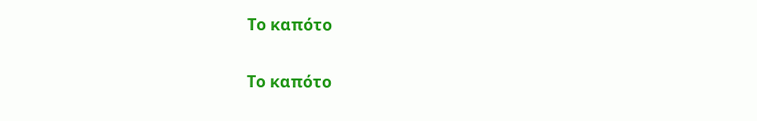Το καπότο

Το καπότο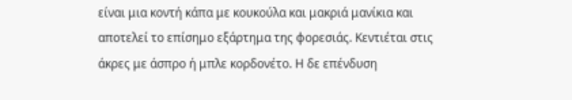είναι μια κοντή κάπα με κουκούλα και μακριά μανίκια και αποτελεί το επίσημο εξάρτημα της φορεσιάς. Κεντιέται στις άκρες με άσπρο ή μπλε κορδονέτο. Η δε επένδυση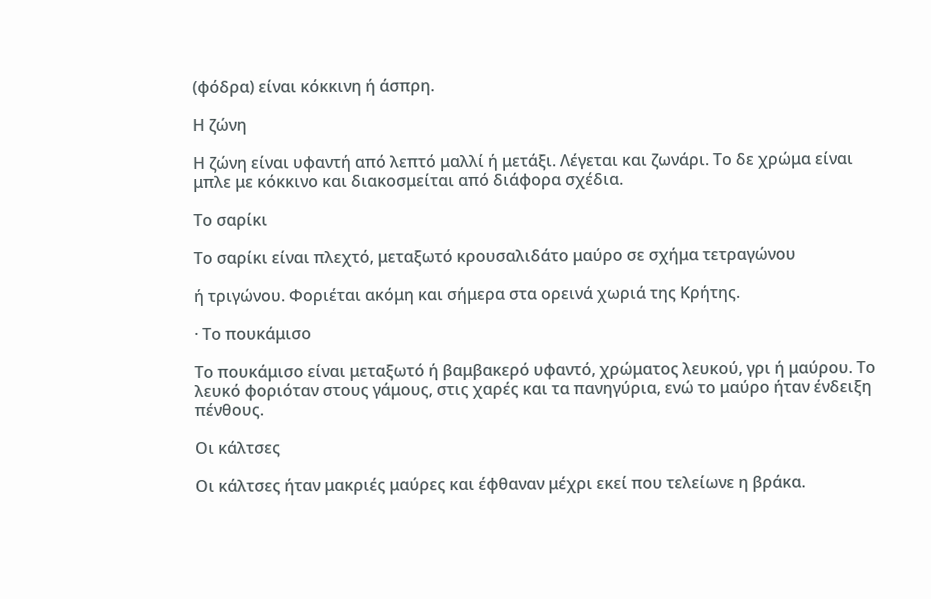(φόδρα) είναι κόκκινη ή άσπρη.

Η ζώνη

Η ζώνη είναι υφαντή από λεπτό μαλλί ή μετάξι. Λέγεται και ζωνάρι. Το δε χρώμα είναι μπλε με κόκκινο και διακοσμείται από διάφορα σχέδια.

Το σαρίκι

Το σαρίκι είναι πλεχτό, μεταξωτό κρουσαλιδάτο μαύρο σε σχήμα τετραγώνου

ή τριγώνου. Φοριέται ακόμη και σήμερα στα ορεινά χωριά της Κρήτης.

· Το πουκάμισο

Το πουκάμισο είναι μεταξωτό ή βαμβακερό υφαντό, χρώματος λευκού, γρι ή μαύρου. Το λευκό φοριόταν στους γάμους, στις χαρές και τα πανηγύρια, ενώ το μαύρο ήταν ένδειξη πένθους.

Οι κάλτσες

Οι κάλτσες ήταν μακριές μαύρες και έφθαναν μέχρι εκεί που τελείωνε η βράκα.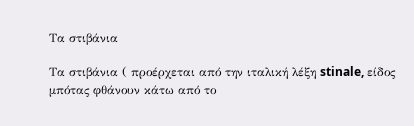Τα στιβάνια

Τα στιβάνια ( προέρχεται από την ιταλική λέξη stinale, είδος μπότας φθάνουν κάτω από το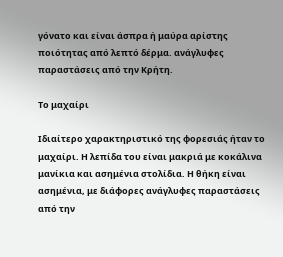γόνατο και είναι άσπρα ή μαύρα αρίστης ποιότητας από λεπτό δέρμα. ανάγλυφες παραστάσεις από την Κρήτη.

Το μαχαίρι

Ιδιαίτερο χαρακτηριστικό της φορεσιάς ήταν το μαχαίρι. Η λεπίδα του είναι μακριά με κοκάλινα μανίκια και ασημένια στολίδια. Η θήκη είναι ασημένια, με διάφορες ανάγλυφες παραστάσεις από την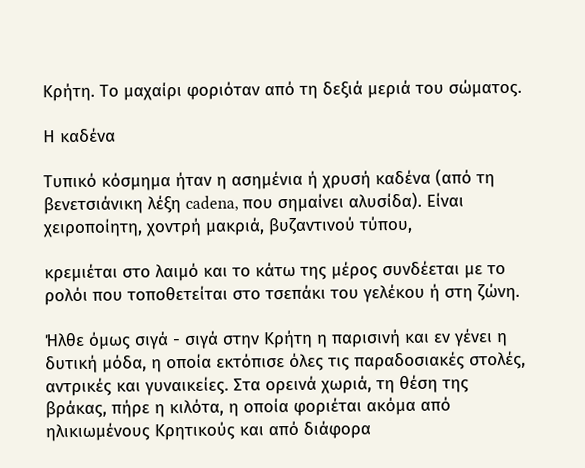Κρήτη. Το μαχαίρι φοριόταν από τη δεξιά μεριά του σώματος.

Η καδένα

Τυπικό κόσμημα ήταν η ασημένια ή χρυσή καδένα (από τη βενετσιάνικη λέξη cadena, που σημαίνει αλυσίδα). Είναι χειροποίητη, χοντρή μακριά, βυζαντινού τύπου,

κρεμιέται στο λαιμό και το κάτω της μέρος συνδέεται με το ρολόι που τοποθετείται στο τσεπάκι του γελέκου ή στη ζώνη.

Ήλθε όμως σιγά - σιγά στην Κρήτη η παρισινή και εν γένει η δυτική μόδα, η οποία εκτόπισε όλες τις παραδοσιακές στολές, αντρικές και γυναικείες. Στα ορεινά χωριά, τη θέση της βράκας, πήρε η κιλότα, η οποία φοριέται ακόμα από ηλικιωμένους Κρητικούς και από διάφορα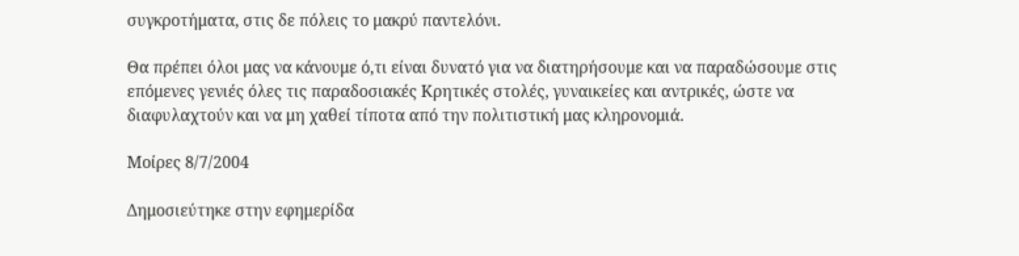συγκροτήματα, στις δε πόλεις το μακρύ παντελόνι.

Θα πρέπει όλοι μας να κάνουμε ό,τι είναι δυνατό για να διατηρήσουμε και να παραδώσουμε στις επόμενες γενιές όλες τις παραδοσιακές Κρητικές στολές, γυναικείες και αντρικές, ώστε να διαφυλαχτούν και να μη χαθεί τίποτα από την πολιτιστική μας κληρονομιά.

Μοίρες 8/7/2004

Δημοσιεύτηκε στην εφημερίδα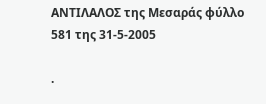ΑΝΤΙΛΑΛΟΣ της Μεσαράς φύλλο 581 της 31-5-2005

.